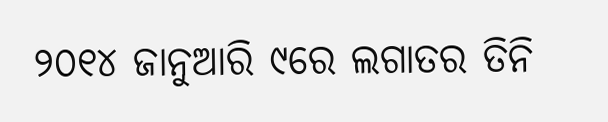୨୦୧୪ ଜାନୁଆରି ୯ରେ ଲଗାତର ତିନି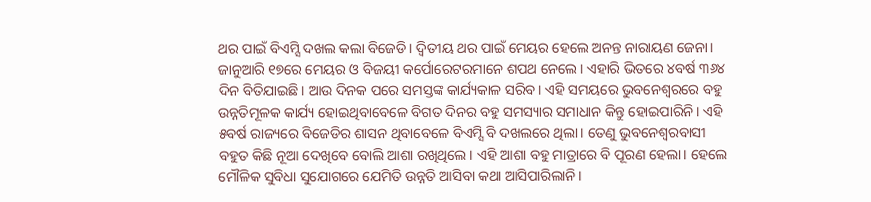ଥର ପାଇଁ ବିଏମ୍ସି ଦଖଲ କଲା ବିଜେଡି। ଦ୍ବିତୀୟ ଥର ପାଇଁ ମେୟର ହେଲେ ଅନନ୍ତ ନାରାୟଣ ଜେନା। ଜାନୁଆରି ୧୭ରେ ମେୟର ଓ ବିଜୟୀ କର୍ପୋରେଟରମାନେ ଶପଥ ନେଲେ। ଏହାରି ଭିତରେ ୪ବର୍ଷ ୩୬୪ ଦିନ ବିତିଯାଇଛି। ଆଉ ଦିନକ ପରେ ସମସ୍ତଙ୍କ କାର୍ଯ୍ୟକାଳ ସରିବ। ଏହି ସମୟରେ ଭୁବନେଶ୍ବରରେ ବହୁ ଉନ୍ନତିମୂଳକ କାର୍ଯ୍ୟ ହୋଇଥିବାବେଳେ ବିଗତ ଦିନର ବହୁ ସମସ୍ୟାର ସମାଧାନ କିନ୍ତୁ ହୋଇପାରିନି। ଏହି ୫ବର୍ଷ ରାଜ୍ୟରେ ବିଜେଡିର ଶାସନ ଥିବାବେଳେ ବିଏମ୍ସି ବି ଦଖଲରେ ଥିଲା। ତେଣୁ ଭୁବନେଶ୍ବରବାସୀ ବହୁତ କିଛି ନୂଆ ଦେଖିବେ ବୋଲି ଆଶା ରଖିଥିଲେ। ଏହି ଆଶା ବହୁ ମାତ୍ରାରେ ବି ପୂରଣ ହେଲା। ହେଲେ ମୌଳିକ ସୁବିଧା ସୁଯୋଗରେ ଯେମିତି ଉନ୍ନତି ଆସିବା କଥା ଆସିପାରିଲାନି।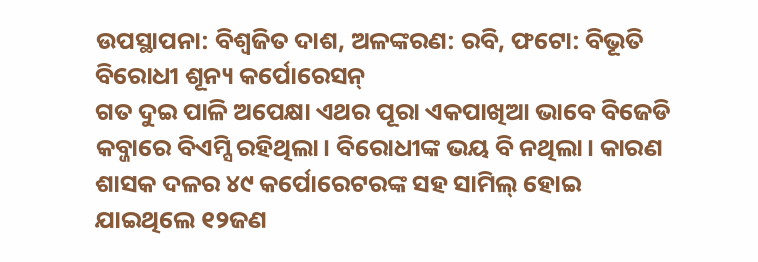ଉପସ୍ଥାପନା: ବିଶ୍ବଜିତ ଦାଶ, ଅଳଙ୍କରଣ: ରବି, ଫଟୋ: ବିଭୂତି
ବିରୋଧୀ ଶୂନ୍ୟ କର୍ପୋରେସନ୍
ଗତ ଦୁଇ ପାଳି ଅପେକ୍ଷା ଏଥର ପୂରା ଏକପାଖିଆ ଭାବେ ବିଜେଡି କବ୍ଜାରେ ବିଏମ୍ସି ରହିଥିଲା। ବିରୋଧୀଙ୍କ ଭୟ ବି ନଥିଲା। କାରଣ ଶାସକ ଦଳର ୪୯ କର୍ପୋରେଟରଙ୍କ ସହ ସାମିଲ୍ ହୋଇ ଯାଇଥିଲେ ୧୨ଜଣ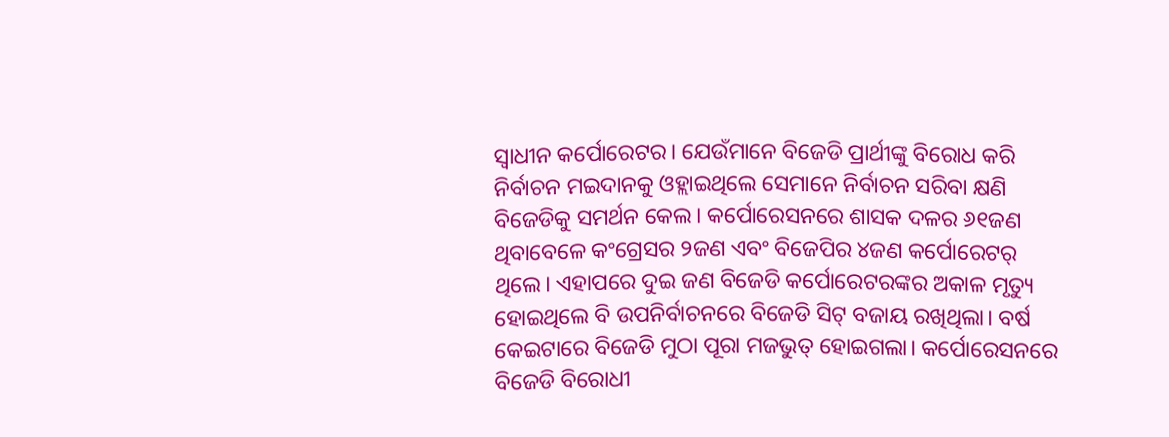ସ୍ବାଧୀନ କର୍ପୋରେଟର। ଯେଉଁମାନେ ବିଜେଡି ପ୍ରାର୍ଥୀଙ୍କୁ ବିରୋଧ କରି ନିର୍ବାଚନ ମଇଦାନକୁ ଓହ୍ଲାଇଥିଲେ ସେମାନେ ନିର୍ବାଚନ ସରିବା କ୍ଷଣି ବିଜେଡିକୁ ସମର୍ଥନ କେଲ। କର୍ପୋରେସନରେ ଶାସକ ଦଳର ୬୧ଜଣ ଥିବାବେଳେ କଂଗ୍ରେସର ୨ଜଣ ଏବଂ ବିଜେପିର ୪ଜଣ କର୍ପୋରେଟର୍ ଥିଲେ। ଏହାପରେ ଦୁଇ ଜଣ ବିଜେଡି କର୍ପୋରେଟରଙ୍କର ଅକାଳ ମୃତ୍ୟୁ ହୋଇଥିଲେ ବି ଉପନିର୍ବାଚନରେ ବିଜେଡି ସିଟ୍ ବଜାୟ ରଖିଥିଲା। ବର୍ଷ କେଇଟାରେ ବିଜେଡି ମୁଠା ପୂରା ମଜଭୁତ୍ ହୋଇଗଲା। କର୍ପୋରେସନରେ ବିଜେଡି ବିରୋଧୀ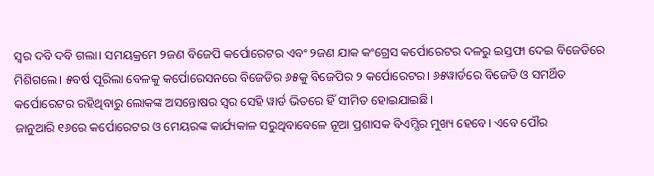ସ୍ବର ଦବି ଦବି ଗଲା। ସମୟକ୍ରମେ ୨ଜଣ ବିଜେପି କର୍ପୋରେଟର ଏବଂ ୨ଜଣ ଯାକ କଂଗ୍ରେସ କର୍ପୋରେଟର ଦଳରୁ ଇସ୍ତଫା ଦେଇ ବିଜେଡିରେ ମିଶିଗଲେ। ୫ବର୍ଷ ପୂରିଲା ବେଳକୁ କର୍ପୋରେସନରେ ବିଜେଡିର ୬୫କୁ ବିଜେପିର ୨ କର୍ପୋରେଟର। ୬୫ୱାର୍ଡରେ ବିଜେଡି ଓ ସମର୍ଥିତ କର୍ପୋରେଟର ରହିଥିବାରୁ ଲୋକଙ୍କ ଅସନ୍ତୋଷର ସ୍ବର ସେହି ୱାର୍ଡ ଭିତରେ ହିଁ ସୀମିତ ହୋଇଯାଇଛି।
ଜାନୁଆରି ୧୬ରେ କର୍ପୋରେଟର ଓ ମେୟରଙ୍କ କାର୍ଯ୍ୟକାଳ ସରୁଥିବାବେଳେ ନୂଆ ପ୍ରଶାସକ ବିଏମ୍ସିର ମୁଖ୍ୟ ହେବେ। ଏବେ ପୌର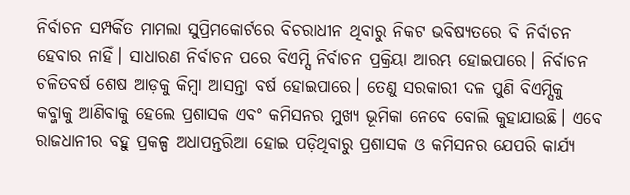ନିର୍ବାଚନ ସମ୍ପର୍କିତ ମାମଲା ସୁପ୍ରିମକୋର୍ଟରେ ବିଚରାଧୀନ ଥିବାରୁ ନିକଟ ଭବିଷ୍ୟତରେ ବି ନିର୍ବାଚନ ହେବାର ନାହିଁ। ସାଧାରଣ ନିର୍ବାଚନ ପରେ ବିଏମ୍ସି ନିର୍ବାଚନ ପ୍ରକ୍ରିୟା ଆରମ୍ଭ ହୋଇପାରେ। ନିର୍ବାଚନ ଚଳିତବର୍ଷ ଶେଷ ଆଡ଼କୁ କିମ୍ବା ଆସନ୍ତା ବର୍ଷ ହୋଇପାରେ। ତେଣୁ ସରକାରୀ ଦଳ ପୁଣି ବିଏମ୍ସିକୁ କବ୍ଜାକୁ ଆଣିବାକୁ ହେଲେ ପ୍ରଶାସକ ଏବଂ କମିସନର ମୁଖ୍ୟ ଭୂମିକା ନେବେ ବୋଲି କୁହାଯାଉଛି। ଏବେ ରାଜଧାନୀର ବହୁ ପ୍ରକଳ୍ପ ଅଧାପନ୍ତରିଆ ହୋଇ ପଡ଼ିଥିବାରୁ ପ୍ରଶାସକ ଓ କମିସନର ଯେପରି କାର୍ଯ୍ୟ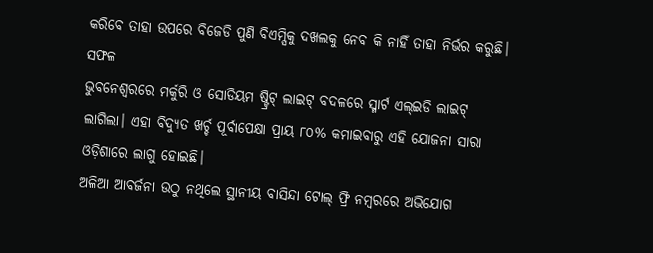କରିବେ ତାହା ଉପରେ ବିଜେଡି ପୁଣି ବିଏମ୍ସିକୁ ଦଖଲକୁ ନେବ କି ନାହିଁ ତାହା ନିର୍ଭର କରୁଛି।
ସଫଳ
ଭୁବନେଶ୍ବରରେ ମର୍କୁରି ଓ ସୋଡିୟମ ଷ୍ଟ୍ରିଟ୍ ଲାଇଟ୍ ବଦଳରେ ସ୍ମାର୍ଟ ଏଲ୍ଇଡି ଲାଇଟ୍ ଲାଗିଲା। ଏହା ବିଦ୍ୟୁତ ଖର୍ଚ୍ଚ ପୂର୍ବାପେକ୍ଷା ପ୍ରାୟ ୮୦% କମାଇବାରୁ ଏହି ଯୋଜନା ସାରା ଓଡ଼ିଶାରେ ଲାଗୁ ହୋଇଛି।
ଅଳିଆ ଆବର୍ଜନା ଉଠୁ ନଥିଲେ ସ୍ଥାନୀୟ ବାସିନ୍ଦା ଟୋଲ୍ ଫ୍ରି ନମ୍ବରରେ ଅଭିଯୋଗ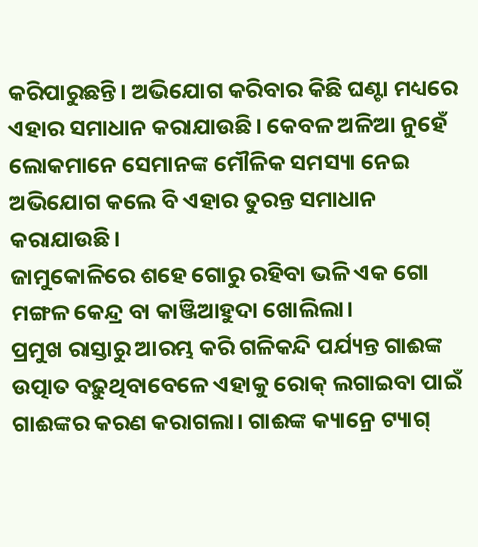କରିପାରୁଛନ୍ତି। ଅଭିଯୋଗ କରିବାର କିଛି ଘଣ୍ଟା ମଧ୍ୟରେ ଏହାର ସମାଧାନ କରାଯାଉଛି। କେବଳ ଅଳିଆ ନୁହେଁ ଲୋକମାନେ ସେମାନଙ୍କ ମୌଳିକ ସମସ୍ୟା ନେଇ ଅଭିଯୋଗ କଲେ ବି ଏହାର ତୁରନ୍ତ ସମାଧାନ କରାଯାଉଛି।
ଜାମୁକୋଳିରେ ଶହେ ଗୋରୁ ରହିବା ଭଳି ଏକ ଗୋ ମଙ୍ଗଳ କେନ୍ଦ୍ର ବା କାଞ୍ଜିଆହୁଦା ଖୋଲିଲା।
ପ୍ରମୁଖ ରାସ୍ତାରୁ ଆରମ୍ଭ କରି ଗଳିକନ୍ଦି ପର୍ଯ୍ୟନ୍ତ ଗାଈଙ୍କ ଉତ୍ପାତ ବଢ଼ୁଥିବାବେଳେ ଏହାକୁ ରୋକ୍ ଲଗାଇବା ପାଇଁ ଗାଈଙ୍କର କରଣ କରାଗଲା। ଗାଈଙ୍କ କ୍ୟାନ୍ରେ ଟ୍ୟାଗ୍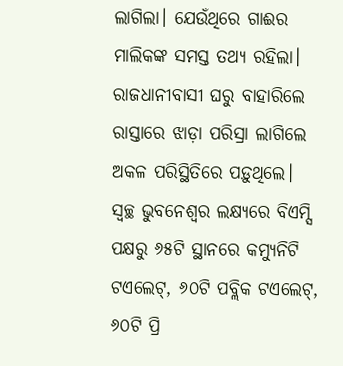ଲାଗିଲା। ଯେଉଁଥିରେ ଗାଈର ମାଲିକଙ୍କ ସମସ୍ତ ତଥ୍ୟ ରହିଲା।
ରାଜଧାନୀବାସୀ ଘରୁ ବାହାରିଲେ ରାସ୍ତାରେ ଝାଡ଼ା ପରିସ୍ରା ଲାଗିଲେ ଅକଳ ପରିସ୍ଥିତିରେ ପଡ଼ୁଥିଲେ। ସ୍ବଚ୍ଛ ଭୁବନେଶ୍ବର ଲକ୍ଷ୍ୟରେ ବିଏମ୍ସି ପକ୍ଷରୁ ୬୫ଟି ସ୍ଥାନରେ କମ୍ୟୁନିଟି ଟଏଲେଟ୍, ୬୦ଟି ପବ୍ଲିକ ଟଏଲେଟ୍, ୬୦ଟି ପ୍ରି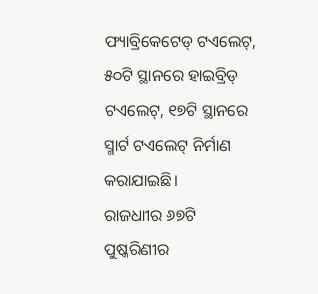ଫ୍ୟାବ୍ରିକେଟେଡ୍ ଟଏଲେଟ୍, ୫୦ଟି ସ୍ଥାନରେ ହାଇବ୍ରିଡ୍ ଟଏଲେଟ୍, ୧୭ଟି ସ୍ଥାନରେ ସ୍ମାର୍ଟ ଟଏଲେଟ୍ ନିର୍ମାଣ କରାଯାଇଛି।
ରାଜଧାୀର ୬୭ଟି ପୁଷ୍କରିଣୀର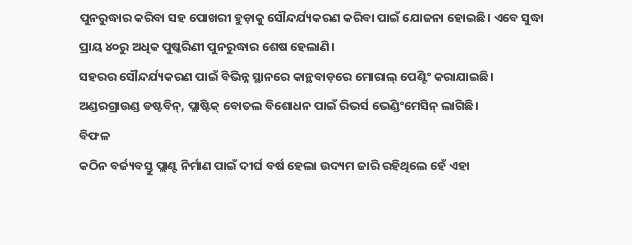ପୁନରୁଦ୍ଧାର କରିବା ସହ ପୋଖରୀ ହୁଡ଼ାକୁ ସୌନ୍ଦର୍ଯ୍ୟକରଣ କରିବା ପାଇଁ ଯୋଜନା ହୋଇଛି। ଏବେ ସୁଦ୍ଧା ପ୍ରାୟ ୪୦ରୁ ଅଧିକ ପୁଷ୍କରିଣୀ ପୁନରୁଦ୍ଧାର ଶେଷ ହେଲାଣି।
ସହରର ସୌନ୍ଦର୍ଯ୍ୟକରଣ ପାଇଁ ବିଭିନ୍ନ ସ୍ଥାନରେ କାନ୍ଥବାଡ଼ରେ ମୋରାଲ୍ ପେଣ୍ଟିଂ କରାଯାଇଛି।
ଅଣ୍ଡରଗ୍ରାଉଣ୍ଡ ଡଷ୍ଟବିନ୍, ପ୍ଲାଷ୍ଟିକ୍ ବୋତଲ ବିଶୋଧନ ପାଇଁ ରିଭର୍ସ ଭେଣ୍ଡିଂମେସିନ୍ ଲାଗିଛି।
ବିଫଳ
କଠିନ ବର୍ଜ୍ୟବସ୍ତୁ ପ୍ଲାଣ୍ଟ ନିର୍ମାଣ ପାଇଁ ଦୀର୍ଘ ବର୍ଷ ହେଲା ଉଦ୍ୟମ ଜାରି ରହିଥିଲେ ହେଁ ଏହା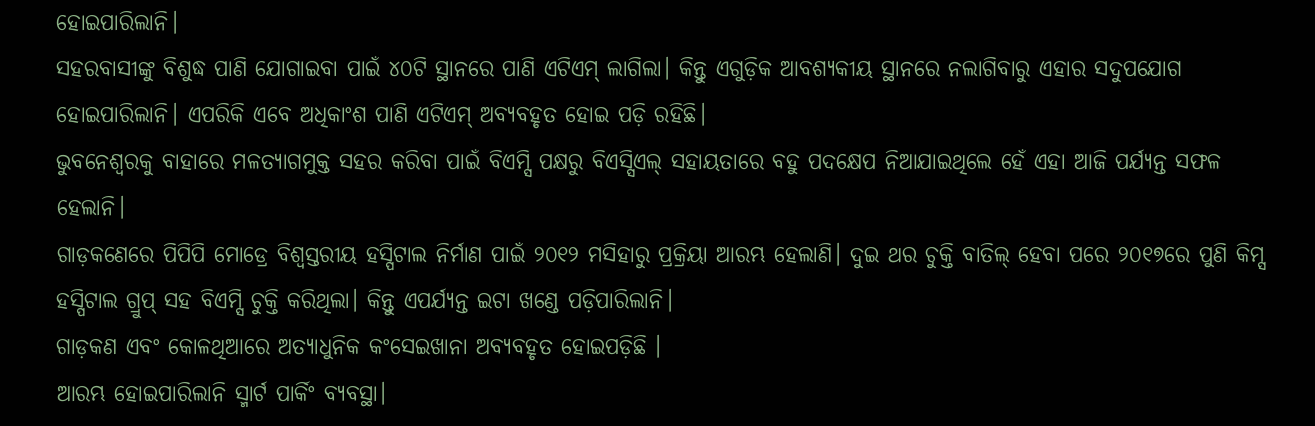ହୋଇପାରିଲାନି।
ସହରବାସୀଙ୍କୁ ବିଶୁଦ୍ଧ ପାଣି ଯୋଗାଇବା ପାଇଁ ୪୦ଟି ସ୍ଥାନରେ ପାଣି ଏଟିଏମ୍ ଲାଗିଲା। କିନ୍ତୁ ଏଗୁଡ଼ିକ ଆବଶ୍ୟକୀୟ ସ୍ଥାନରେ ନଲାଗିବାରୁ ଏହାର ସଦୁପଯୋଗ ହୋଇପାରିଲାନି। ଏପରିକି ଏବେ ଅଧିକାଂଶ ପାଣି ଏଟିଏମ୍ ଅବ୍ୟବହୃତ ହୋଇ ପଡ଼ି ରହିଛି।
ଭୁବନେଶ୍ବରକୁ ବାହାରେ ମଳତ୍ୟାଗମୁକ୍ତ ସହର କରିବା ପାଇଁ ବିଏମ୍ସି ପକ୍ଷରୁ ବିଏସ୍ସିଏଲ୍ ସହାୟତାରେ ବହୁ ପଦକ୍ଷେପ ନିଆଯାଇଥିଲେ ହେଁ ଏହା ଆଜି ପର୍ଯ୍ୟନ୍ତ ସଫଳ ହେଲାନି।
ଗାଡ଼କଣେରେ ପିପିପି ମୋଡ୍ରେ ବିଶ୍ବସ୍ତରୀୟ ହସ୍ପିଟାଲ ନିର୍ମାଣ ପାଇଁ ୨୦୧୨ ମସିହାରୁ ପ୍ରକ୍ରିୟା ଆରମ୍ଭ ହେଲାଣି। ଦୁଇ ଥର ଚୁକ୍ତି ବାତିଲ୍ ହେବା ପରେ ୨୦୧୭ରେ ପୁଣି କିମ୍ସ ହସ୍ପିଟାଲ ଗ୍ରୁପ୍ ସହ ବିଏମ୍ସି ଚୁକ୍ତି କରିଥିଲା। କିନ୍ତୁ ଏପର୍ଯ୍ୟନ୍ତ ଇଟା ଖଣ୍ଡେ ପଡ଼ିପାରିଲାନି।
ଗାଡ଼କଣ ଏବଂ କୋଳଥିଆରେ ଅତ୍ୟାଧୁନିକ କଂସେଇଖାନା ଅବ୍ୟବହୃତ ହୋଇପଡ଼ିଛି ।
ଆରମ୍ଭ ହୋଇପାରିଲାନି ସ୍ମାର୍ଟ ପାର୍କିଂ ବ୍ୟବସ୍ଥା।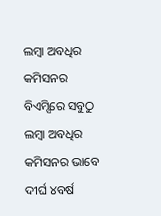ଲମ୍ବା ଅବଧିର କମିସନର
ବିଏମ୍ସିରେ ସବୁଠୁ ଲମ୍ବା ଅବଧିର କମିସନର ଭାବେ ଦୀର୍ଘ ୪ବର୍ଷ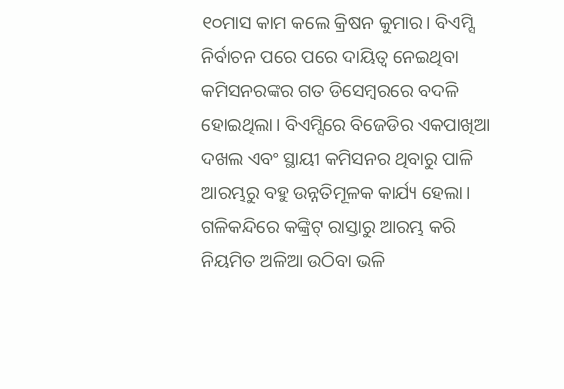୧୦ମାସ କାମ କଲେ କ୍ରିଷନ କୁମାର। ବିଏମ୍ସି ନିର୍ବାଚନ ପରେ ପରେ ଦାୟିତ୍ବ ନେଇଥିବା କମିସନରଙ୍କର ଗତ ଡିସେମ୍ବରରେ ବଦଳି ହୋଇଥିଲା। ବିଏମ୍ସିରେ ବିଜେଡିର ଏକପାଖିଆ ଦଖଲ ଏବଂ ସ୍ଥାୟୀ କମିସନର ଥିବାରୁ ପାଳି ଆରମ୍ଭରୁ ବହୁ ଉନ୍ନତିମୂଳକ କାର୍ଯ୍ୟ ହେଲା। ଗଳିକନ୍ଦିରେ କଙ୍କ୍ରିଟ୍ ରାସ୍ତାରୁ ଆରମ୍ଭ କରି ନିୟମିତ ଅଳିଆ ଉଠିବା ଭଳି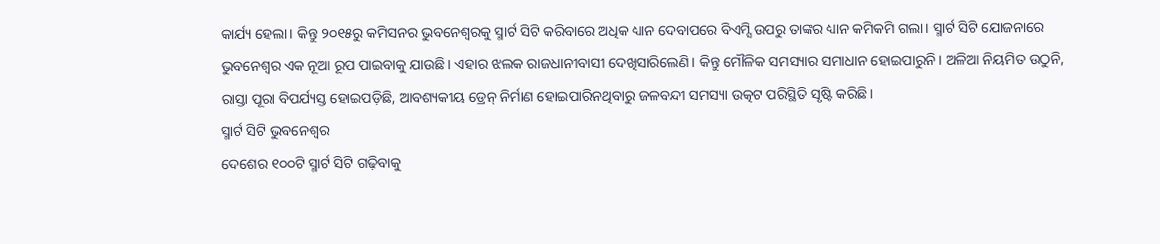କାର୍ଯ୍ୟ ହେଲା। କିନ୍ତୁ ୨୦୧୫ରୁ କମିସନର ଭୁବନେଶ୍ବରକୁ ସ୍ମାର୍ଟ ସିଟି କରିବାରେ ଅଧିକ ଧ୍ୟାନ ଦେବାପରେ ବିଏମ୍ସି ଉପରୁ ତାଙ୍କର ଧ୍ୟାନ କମିକମି ଗଲା। ସ୍ମାର୍ଟ ସିଟି ଯୋଜନାରେ ଭୁବନେଶ୍ବର ଏକ ନୂଆ ରୂପ ପାଇବାକୁ ଯାଉଛି। ଏହାର ଝଲକ ରାଜଧାନୀବାସୀ ଦେଖିସାରିଲେଣି। କିନ୍ତୁ ମୌଳିକ ସମସ୍ୟାର ସମାଧାନ ହୋଇପାରୁନି। ଅଳିଆ ନିୟମିତ ଉଠୁନି, ରାସ୍ତା ପୂରା ବିପର୍ଯ୍ୟସ୍ତ ହୋଇପଡ଼ିଛି, ଆବଶ୍ୟକୀୟ ଡ୍ରେନ୍ ନିର୍ମାଣ ହୋଇପାରିନଥିବାରୁ ଜଳବନ୍ଦୀ ସମସ୍ୟା ଉତ୍କଟ ପରିସ୍ଥିତି ସୃଷ୍ଟି କରିଛି।
ସ୍ମାର୍ଟ ସିଟି ଭୁବନେଶ୍ବର
ଦେଶେର ୧୦୦ଟି ସ୍ମାର୍ଟ ସିଟି ଗଢ଼ିବାକୁ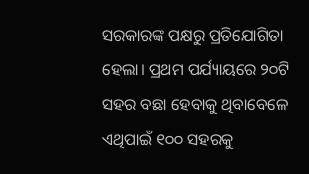ସରକାରଙ୍କ ପକ୍ଷରୁ ପ୍ରତିଯୋଗିତା ହେଲା। ପ୍ରଥମ ପର୍ଯ୍ୟାୟରେ ୨୦ଟି ସହର ବଛା ହେବାକୁ ଥିବାବେଳେ ଏଥିପାଇଁ ୧୦୦ ସହରକୁ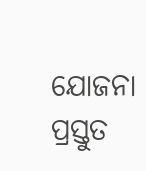ଯୋଜନା ପ୍ରସ୍ତୁତ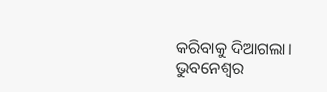କରିବାକୁ ଦିଆଗଲା। ଭୁବନେଶ୍ବର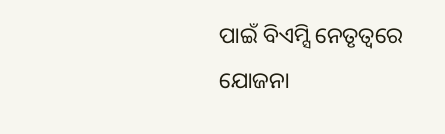ପାଇଁ ବିଏମ୍ସି ନେତୃତ୍ବରେ ଯୋଜନା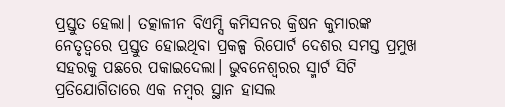ପ୍ରସ୍ତୁତ ହେଲା। ତତ୍କାଳୀନ ବିଏମ୍ସି କମିସନର କ୍ରିଷନ କୁମାରଙ୍କ ନେତୃତ୍ବରେ ପ୍ରସ୍ତୁତ ହୋଇଥିବା ପ୍ରକଳ୍ପ ରିପୋର୍ଟ ଦେଶର ସମସ୍ତ ପ୍ରମୁଖ ସହରକୁ ପଛରେ ପକାଇଦେଲା। ଭୁବନେଶ୍ବରର ସ୍ମାର୍ଟ ସିଟି ପ୍ରତିଯୋଗିତାରେ ଏକ ନମ୍ବର ସ୍ଥାନ ହାସଲ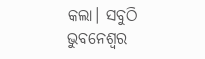କଲା। ସବୁଠି ଭୁବନେଶ୍ବର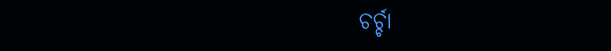ଚର୍ଚ୍ଚା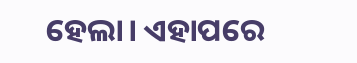ହେଲା। ଏହାପରେ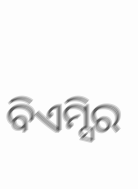ବିଏମ୍ସିର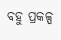ବହୁ ପ୍ରକଳ୍ପ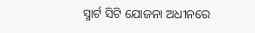ସ୍ମାର୍ଟ ସିଟି ଯୋଜନା ଅଧୀନରେ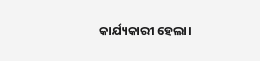କାର୍ଯ୍ୟକାରୀ ହେଲା।